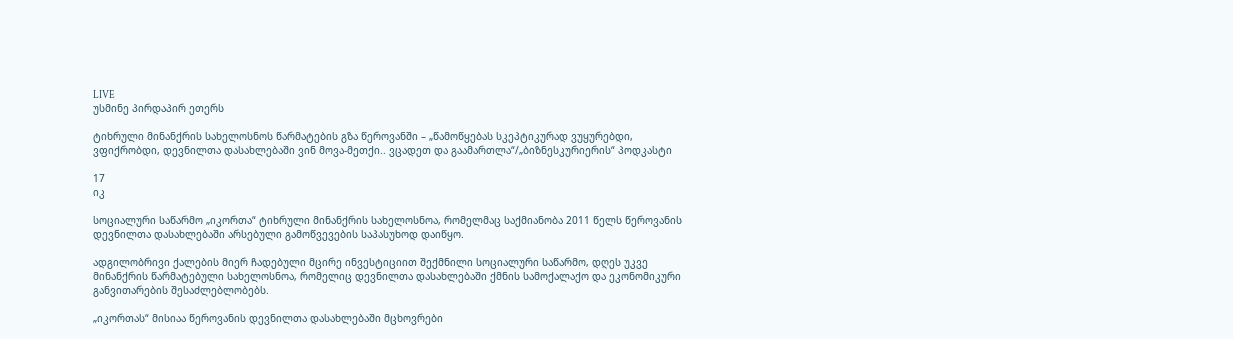LIVE
უსმინე პირდაპირ ეთერს

ტიხრული მინანქრის სახელოსნოს წარმატების გზა წეროვანში – „წამოწყებას სკეპტიკურად ვუყურებდი, ვფიქრობდი, დევნილთა დასახლებაში ვინ მოვა-მეთქი.. ვცადეთ და გაამართლა“/„ბიზნესკურიერის“ პოდკასტი

17
იკ

სოციალური საწარმო „იკორთა“ ტიხრული მინანქრის სახელოსნოა, რომელმაც საქმიანობა 2011 წელს წეროვანის დევნილთა დასახლებაში არსებული გამოწვევების საპასუხოდ დაიწყო.

ადგილობრივი ქალების მიერ ჩადებული მცირე ინვესტიციით შექმნილი სოციალური საწარმო, დღეს უკვე მინანქრის წარმატებული სახელოსნოა, რომელიც დევნილთა დასახლებაში ქმნის სამოქალაქო და ეკონომიკური განვითარების შესაძლებლობებს.

„იკორთას“ მისიაა წეროვანის დევნილთა დასახლებაში მცხოვრები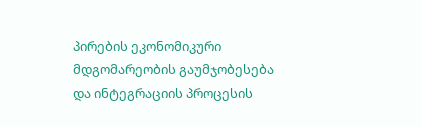პირების ეკონომიკური მდგომარეობის გაუმჯობესება და ინტეგრაციის პროცესის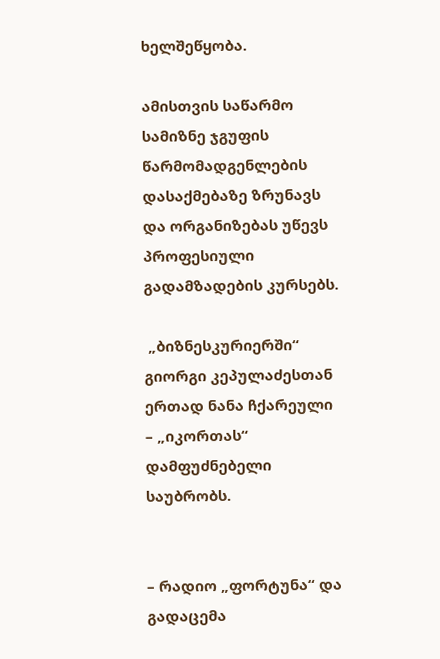ხელშეწყობა.

ამისთვის საწარმო სამიზნე ჯგუფის წარმომადგენლების დასაქმებაზე ზრუნავს და ორგანიზებას უწევს პროფესიული გადამზადების კურსებს.

 „ბიზნესკურიერში“ გიორგი კეპულაძესთან ერთად ნანა ჩქარეული – „იკორთას“ დამფუძნებელი საუბრობს.


– რადიო „ფორტუნა“ და გადაცემა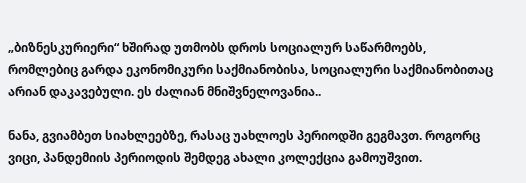„ბიზნესკურიერი“ ხშირად უთმობს დროს სოციალურ საწარმოებს, რომლებიც გარდა ეკონომიკური საქმიანობისა, სოციალური საქმიანობითაც არიან დაკავებული. ეს ძალიან მნიშვნელოვანია..

ნანა, გვიამბეთ სიახლეებზე, რასაც უახლოეს პერიოდში გეგმავთ. როგორც ვიცი, პანდემიის პერიოდის შემდეგ ახალი კოლექცია გამოუშვით.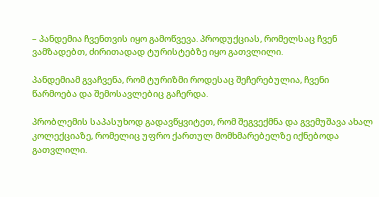– პანდემია ჩვენთვის იყო გამოწვევა. პროდუქციას, რომელსაც ჩვენ ვამზადებთ, ძირითადად ტურისტებზე იყო გათვლილი.

პანდემიამ გვაჩვენა, რომ ტურიზმი როდესაც შეჩერებულია, ჩვენი წარმოება და შემოსავლებიც გაჩერდა.

პრობლემის საპასუხოდ გადავწყვიტეთ, რომ შეგვექმნა და გვემუშავა ახალ კოლექციაზე, რომელიც უფრო ქართულ მომხმარებელზე იქნებოდა გათვლილი.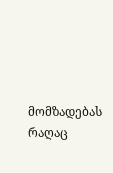მომზადებას რაღაც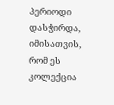პერიოდი დასჭირდა, იმისათვის, რომ ეს კოლექცია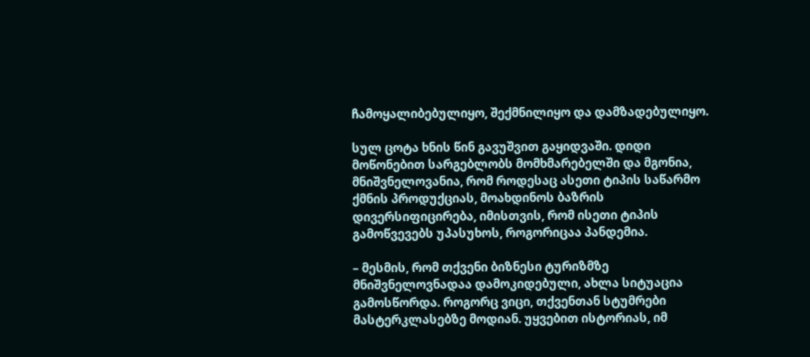ჩამოყალიბებულიყო, შექმნილიყო და დამზადებულიყო.

სულ ცოტა ხნის წინ გავუშვით გაყიდვაში. დიდი მოწონებით სარგებლობს მომხმარებელში და მგონია, მნიშვნელოვანია, რომ როდესაც ასეთი ტიპის საწარმო ქმნის პროდუქციას, მოახდინოს ბაზრის დივერსიფიცირება, იმისთვის, რომ ისეთი ტიპის გამოწვევებს უპასუხოს, როგორიცაა პანდემია.

– მესმის, რომ თქვენი ბიზნესი ტურიზმზე მნიშვნელოვნადაა დამოკიდებული, ახლა სიტუაცია გამოსწორდა. როგორც ვიცი, თქვენთან სტუმრები მასტერკლასებზე მოდიან. უყვებით ისტორიას, იმ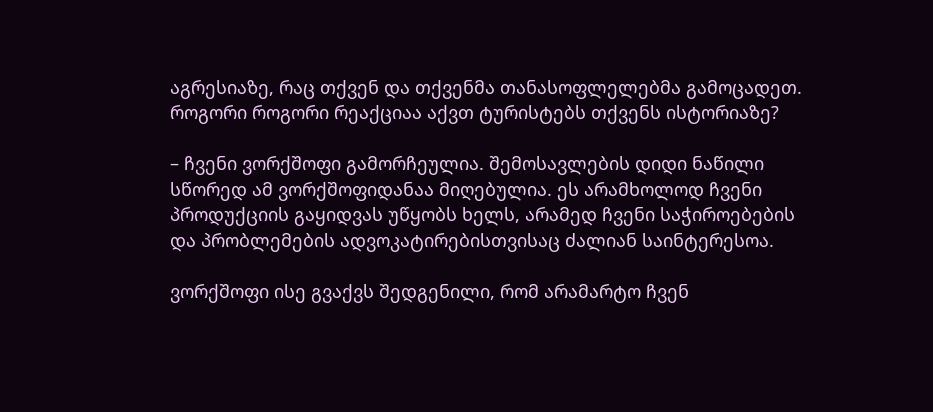აგრესიაზე, რაც თქვენ და თქვენმა თანასოფლელებმა გამოცადეთ.
როგორი როგორი რეაქციაა აქვთ ტურისტებს თქვენს ისტორიაზე?

– ჩვენი ვორქშოფი გამორჩეულია. შემოსავლების დიდი ნაწილი სწორედ ამ ვორქშოფიდანაა მიღებულია. ეს არამხოლოდ ჩვენი პროდუქციის გაყიდვას უწყობს ხელს, არამედ ჩვენი საჭიროებების და პრობლემების ადვოკატირებისთვისაც ძალიან საინტერესოა.

ვორქშოფი ისე გვაქვს შედგენილი, რომ არამარტო ჩვენ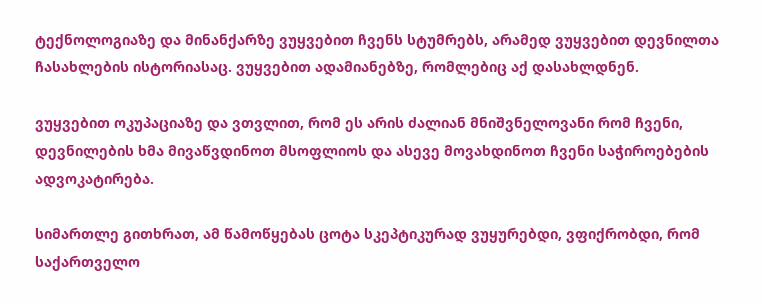ტექნოლოგიაზე და მინანქარზე ვუყვებით ჩვენს სტუმრებს, არამედ ვუყვებით დევნილთა ჩასახლების ისტორიასაც. ვუყვებით ადამიანებზე, რომლებიც აქ დასახლდნენ.

ვუყვებით ოკუპაციაზე და ვთვლით, რომ ეს არის ძალიან მნიშვნელოვანი რომ ჩვენი, დევნილების ხმა მივაწვდინოთ მსოფლიოს და ასევე მოვახდინოთ ჩვენი საჭიროებების ადვოკატირება.

სიმართლე გითხრათ, ამ წამოწყებას ცოტა სკეპტიკურად ვუყურებდი, ვფიქრობდი, რომ საქართველო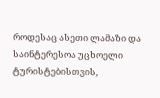როდესაც ასეთი ლამაზი და საინტერესოა უცხოელი ტურისტებისთვის,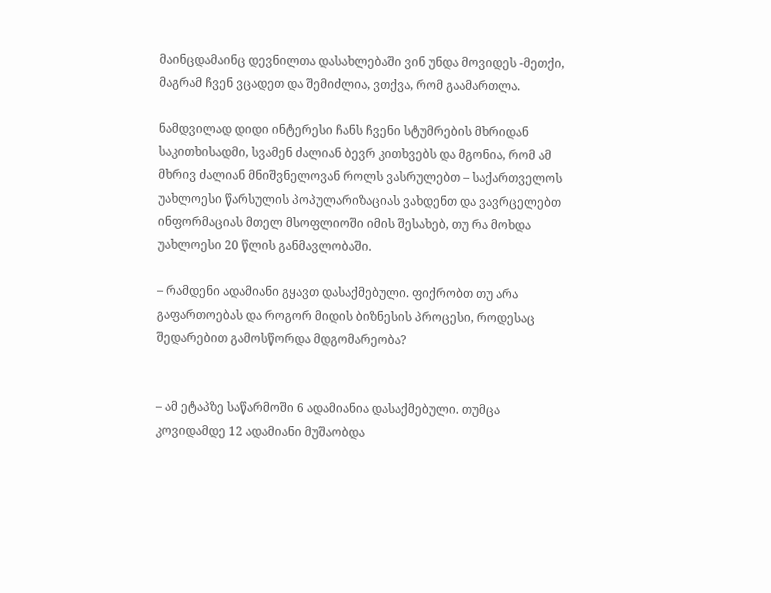მაინცდამაინც დევნილთა დასახლებაში ვინ უნდა მოვიდეს -მეთქი, მაგრამ ჩვენ ვცადეთ და შემიძლია, ვთქვა, რომ გაამართლა.

ნამდვილად დიდი ინტერესი ჩანს ჩვენი სტუმრების მხრიდან საკითხისადმი, სვამენ ძალიან ბევრ კითხვებს და მგონია, რომ ამ მხრივ ძალიან მნიშვნელოვან როლს ვასრულებთ – საქართველოს უახლოესი წარსულის პოპულარიზაციას ვახდენთ და ვავრცელებთ ინფორმაციას მთელ მსოფლიოში იმის შესახებ, თუ რა მოხდა უახლოესი 20 წლის განმავლობაში.

– რამდენი ადამიანი გყავთ დასაქმებული. ფიქრობთ თუ არა გაფართოებას და როგორ მიდის ბიზნესის პროცესი, როდესაც შედარებით გამოსწორდა მდგომარეობა?


– ამ ეტაპზე საწარმოში 6 ადამიანია დასაქმებული. თუმცა კოვიდამდე 12 ადამიანი მუშაობდა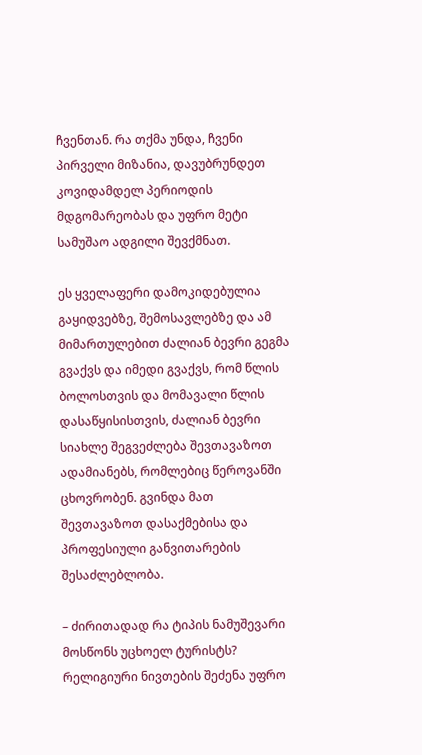ჩვენთან. რა თქმა უნდა, ჩვენი პირველი მიზანია, დავუბრუნდეთ კოვიდამდელ პერიოდის მდგომარეობას და უფრო მეტი სამუშაო ადგილი შევქმნათ.

ეს ყველაფერი დამოკიდებულია გაყიდვებზე, შემოსავლებზე და ამ მიმართულებით ძალიან ბევრი გეგმა გვაქვს და იმედი გვაქვს, რომ წლის ბოლოსთვის და მომავალი წლის დასაწყისისთვის, ძალიან ბევრი სიახლე შეგვეძლება შევთავაზოთ ადამიანებს, რომლებიც წეროვანში ცხოვრობენ. გვინდა მათ შევთავაზოთ დასაქმებისა და პროფესიული განვითარების შესაძლებლობა.

– ძირითადად რა ტიპის ნამუშევარი მოსწონს უცხოელ ტურისტს? რელიგიური ნივთების შეძენა უფრო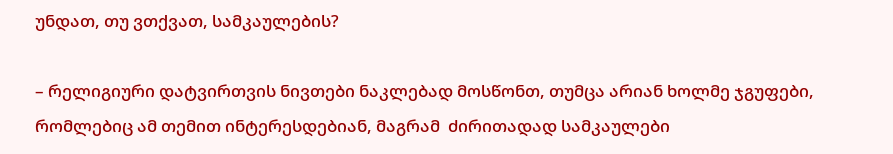უნდათ, თუ ვთქვათ, სამკაულების?

– რელიგიური დატვირთვის ნივთები ნაკლებად მოსწონთ, თუმცა არიან ხოლმე ჯგუფები, რომლებიც ამ თემით ინტერესდებიან, მაგრამ  ძირითადად სამკაულები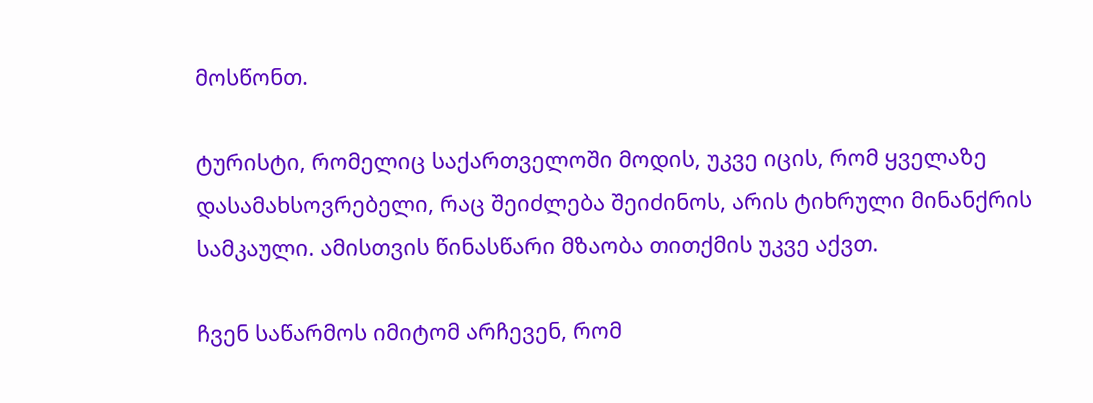მოსწონთ.

ტურისტი, რომელიც საქართველოში მოდის, უკვე იცის, რომ ყველაზე დასამახსოვრებელი, რაც შეიძლება შეიძინოს, არის ტიხრული მინანქრის სამკაული. ამისთვის წინასწარი მზაობა თითქმის უკვე აქვთ.

ჩვენ საწარმოს იმიტომ არჩევენ, რომ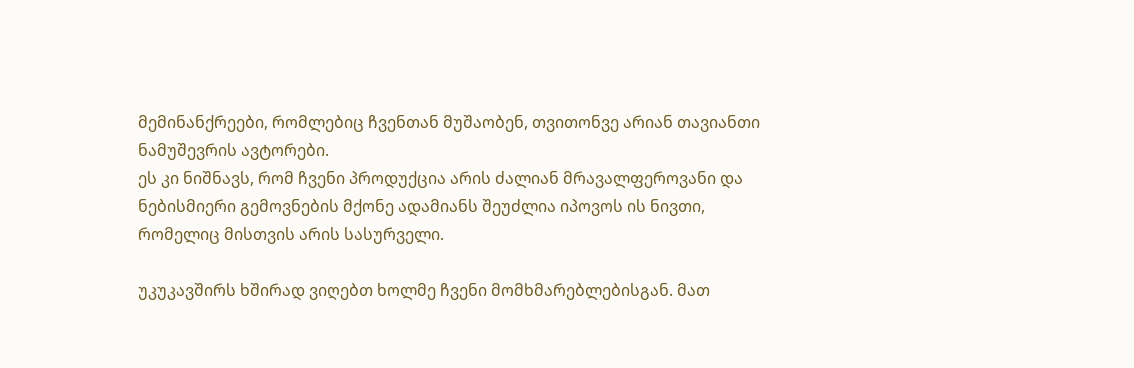მემინანქრეები, რომლებიც ჩვენთან მუშაობენ, თვითონვე არიან თავიანთი ნამუშევრის ავტორები.
ეს კი ნიშნავს, რომ ჩვენი პროდუქცია არის ძალიან მრავალფეროვანი და ნებისმიერი გემოვნების მქონე ადამიანს შეუძლია იპოვოს ის ნივთი, რომელიც მისთვის არის სასურველი.

უკუკავშირს ხშირად ვიღებთ ხოლმე ჩვენი მომხმარებლებისგან. მათ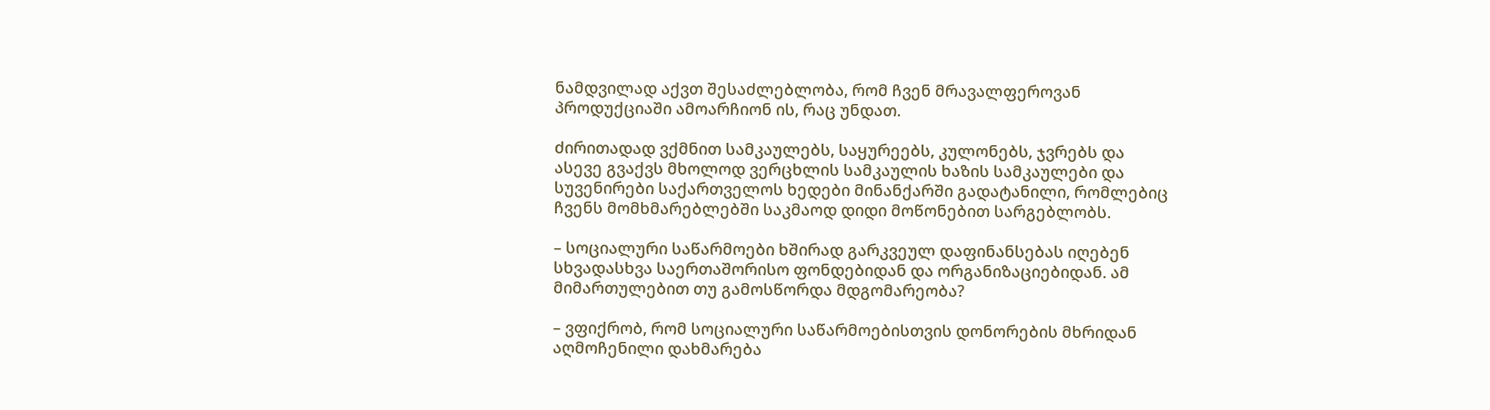ნამდვილად აქვთ შესაძლებლობა, რომ ჩვენ მრავალფეროვან პროდუქციაში ამოარჩიონ ის, რაც უნდათ.

ძირითადად ვქმნით სამკაულებს, საყურეებს, კულონებს, ჯვრებს და ასევე გვაქვს მხოლოდ ვერცხლის სამკაულის ხაზის სამკაულები და სუვენირები საქართველოს ხედები მინანქარში გადატანილი, რომლებიც ჩვენს მომხმარებლებში საკმაოდ დიდი მოწონებით სარგებლობს.

– სოციალური საწარმოები ხშირად გარკვეულ დაფინანსებას იღებენ სხვადასხვა საერთაშორისო ფონდებიდან და ორგანიზაციებიდან. ამ მიმართულებით თუ გამოსწორდა მდგომარეობა?

– ვფიქრობ, რომ სოციალური საწარმოებისთვის დონორების მხრიდან აღმოჩენილი დახმარება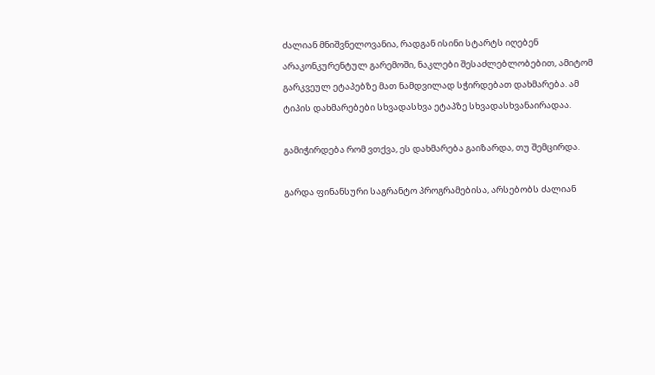ძალიან მნიშვნელოვანია, რადგან ისინი სტარტს იღებენ არაკონკურენტულ გარემოში, ნაკლები შესაძლებლობებით, ამიტომ გარკვეულ ეტაპებზე მათ ნამდვილად სჭირდებათ დახმარება. ამ ტიპის დახმარებები სხვადასხვა ეტაპზე სხვადასხვანაირადაა.

გამიჭირდება რომ ვთქვა, ეს დახმარება გაიზარდა, თუ შემცირდა.

გარდა ფინანსური საგრანტო პროგრამებისა, არსებობს ძალიან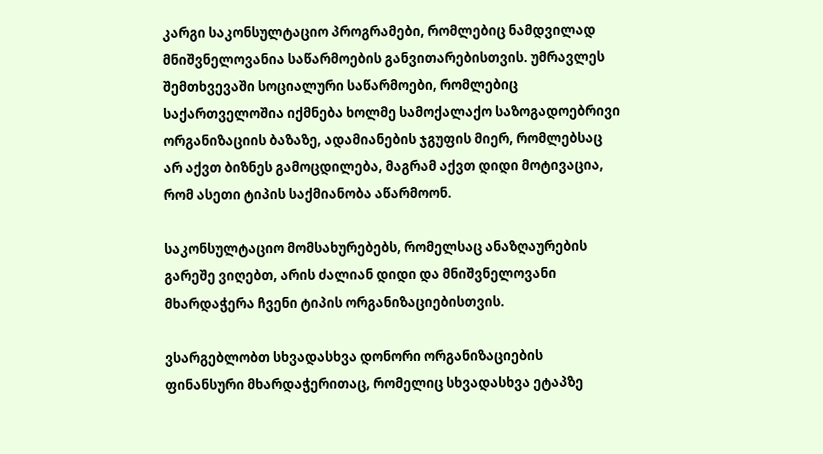კარგი საკონსულტაციო პროგრამები, რომლებიც ნამდვილად მნიშვნელოვანია საწარმოების განვითარებისთვის. უმრავლეს შემთხვევაში სოციალური საწარმოები, რომლებიც საქართველოშია იქმნება ხოლმე სამოქალაქო საზოგადოებრივი ორგანიზაციის ბაზაზე, ადამიანების ჯგუფის მიერ, რომლებსაც არ აქვთ ბიზნეს გამოცდილება, მაგრამ აქვთ დიდი მოტივაცია, რომ ასეთი ტიპის საქმიანობა აწარმოონ.

საკონსულტაციო მომსახურებებს, რომელსაც ანაზღაურების გარეშე ვიღებთ, არის ძალიან დიდი და მნიშვნელოვანი მხარდაჭერა ჩვენი ტიპის ორგანიზაციებისთვის.

ვსარგებლობთ სხვადასხვა დონორი ორგანიზაციების ფინანსური მხარდაჭერითაც, რომელიც სხვადასხვა ეტაპზე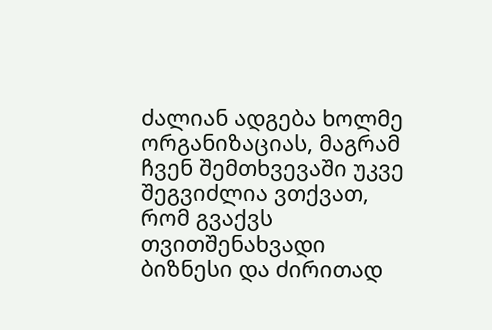ძალიან ადგება ხოლმე ორგანიზაციას, მაგრამ ჩვენ შემთხვევაში უკვე შეგვიძლია ვთქვათ, რომ გვაქვს თვითშენახვადი ბიზნესი და ძირითად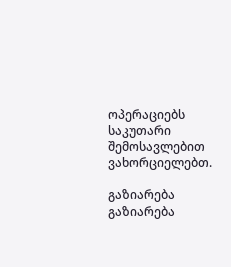ოპერაციებს საკუთარი შემოსავლებით ვახორციელებთ.

გაზიარება
გაზიარება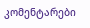კომენტარები